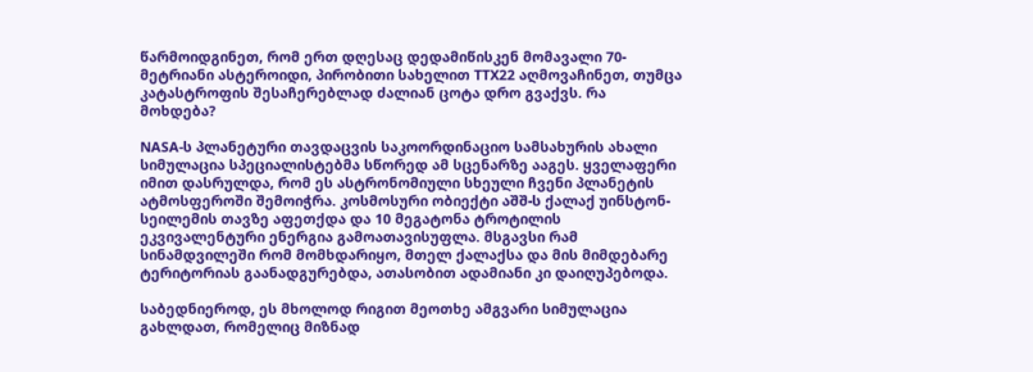წარმოიდგინეთ, რომ ერთ დღესაც დედამიწისკენ მომავალი 70-მეტრიანი ასტეროიდი, პირობითი სახელით TTX22 აღმოვაჩინეთ, თუმცა კატასტროფის შესაჩერებლად ძალიან ცოტა დრო გვაქვს. რა მოხდება?

NASA-ს პლანეტური თავდაცვის საკოორდინაციო სამსახურის ახალი სიმულაცია სპეციალისტებმა სწორედ ამ სცენარზე ააგეს. ყველაფერი იმით დასრულდა, რომ ეს ასტრონომიული სხეული ჩვენი პლანეტის ატმოსფეროში შემოიჭრა. კოსმოსური ობიექტი აშშ-ს ქალაქ უინსტონ-სეილემის თავზე აფეთქდა და 10 მეგატონა ტროტილის ეკვივალენტური ენერგია გამოათავისუფლა. მსგავსი რამ სინამდვილეში რომ მომხდარიყო, მთელ ქალაქსა და მის მიმდებარე ტერიტორიას გაანადგურებდა, ათასობით ადამიანი კი დაიღუპებოდა.

საბედნიეროდ, ეს მხოლოდ რიგით მეოთხე ამგვარი სიმულაცია გახლდათ, რომელიც მიზნად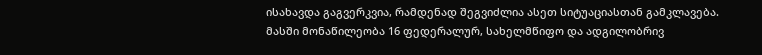ისახავდა გაგვერკვია, რამდენად შეგვიძლია ასეთ სიტუაციასთან გამკლავება. მასში მონაწილეობა 16 ფედერალურ, სახელმწიფო და ადგილობრივ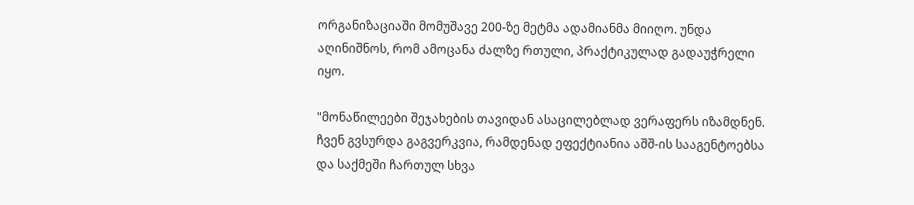ორგანიზაციაში მომუშავე 200-ზე მეტმა ადამიანმა მიიღო. უნდა აღინიშნოს, რომ ამოცანა ძალზე რთული, პრაქტიკულად გადაუჭრელი იყო.

"მონაწილეები შეჯახების თავიდან ასაცილებლად ვერაფერს იზამდნენ. ჩვენ გვსურდა გაგვერკვია, რამდენად ეფექტიანია აშშ-ის სააგენტოებსა და საქმეში ჩართულ სხვა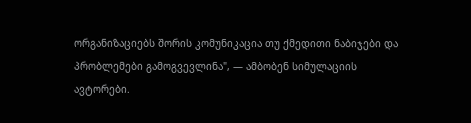ორგანიზაციებს შორის კომუნიკაცია თუ ქმედითი ნაბიჯები და პრობლემები გამოგვევლინა", — ამბობენ სიმულაციის ავტორები.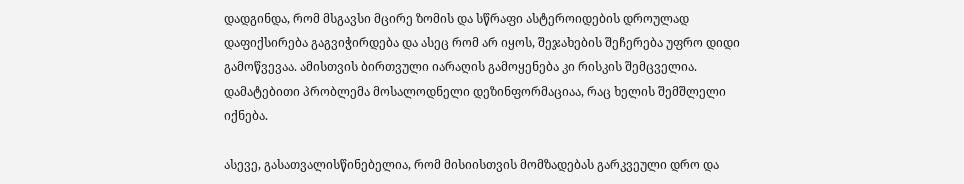დადგინდა, რომ მსგავსი მცირე ზომის და სწრაფი ასტეროიდების დროულად დაფიქსირება გაგვიჭირდება და ასეც რომ არ იყოს, შეჯახების შეჩერება უფრო დიდი გამოწვევაა. ამისთვის ბირთვული იარაღის გამოყენება კი რისკის შემცველია. დამატებითი პრობლემა მოსალოდნელი დეზინფორმაციაა, რაც ხელის შემშლელი იქნება.

ასევე, გასათვალისწინებელია, რომ მისიისთვის მომზადებას გარკვეული დრო და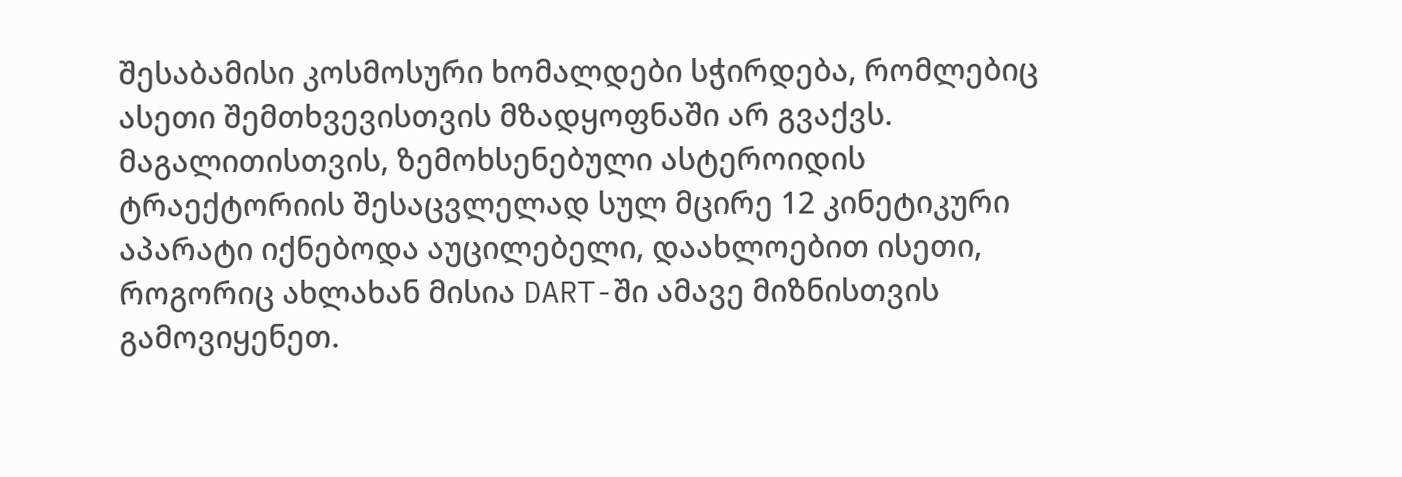შესაბამისი კოსმოსური ხომალდები სჭირდება, რომლებიც ასეთი შემთხვევისთვის მზადყოფნაში არ გვაქვს. მაგალითისთვის, ზემოხსენებული ასტეროიდის ტრაექტორიის შესაცვლელად სულ მცირე 12 კინეტიკური აპარატი იქნებოდა აუცილებელი, დაახლოებით ისეთი, როგორიც ახლახან მისია DART-ში ამავე მიზნისთვის გამოვიყენეთ.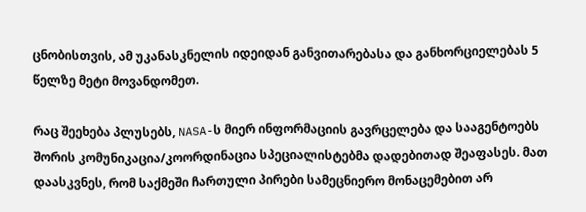ცნობისთვის, ამ უკანასკნელის იდეიდან განვითარებასა და განხორციელებას 5 წელზე მეტი მოვანდომეთ.

რაც შეეხება პლუსებს, NASA-ს მიერ ინფორმაციის გავრცელება და სააგენტოებს შორის კომუნიკაცია/კოორდინაცია სპეციალისტებმა დადებითად შეაფასეს. მათ დაასკვნეს, რომ საქმეში ჩართული პირები სამეცნიერო მონაცემებით არ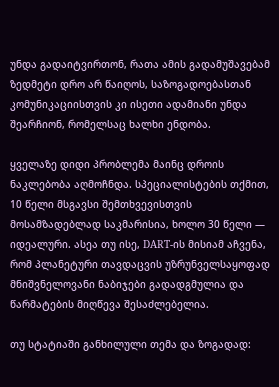უნდა გადაიტვირთონ, რათა ამის გადამუშავებამ ზედმეტი დრო არ წაიღოს, საზოგადოებასთან კომუნიკაციისთვის კი ისეთი ადამიანი უნდა შეარჩიონ, რომელსაც ხალხი ენდობა.

ყველაზე დიდი პრობლემა მაინც დროის ნაკლებობა აღმოჩნდა. სპეციალისტების თქმით, 10 წელი მსგავსი შემთხვევისთვის მოსამზადებლად საკმარისია, ხოლო 30 წელი — იდეალური. ასეა თუ ისე, DART-ის მისიამ აჩვენა, რომ პლანეტური თავდაცვის უზრუნველსაყოფად მნიშვნელოვანი ნაბიჯები გადადგმულია და წარმატების მიღწევა შესაძლებელია.

თუ სტატიაში განხილული თემა და ზოგადად: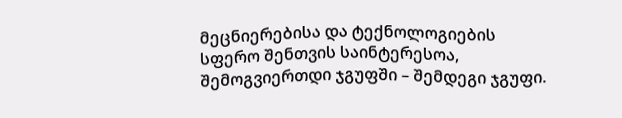მეცნიერებისა და ტექნოლოგიების სფერო შენთვის საინტერესოა, შემოგვიერთდი ჯგუფში – შემდეგი ჯგუფი.